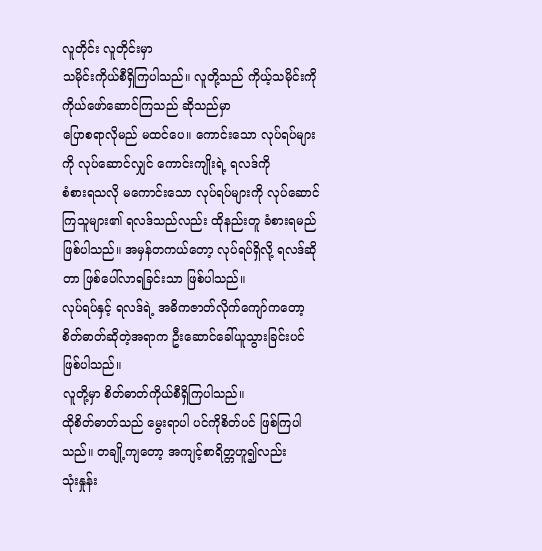လူတိုင်း လူတိုင်းမှာ
သမိုင်းကိုယ်စီရှိကြပါသည်။ လူတို့သည် ကိုယ့်သမိုင်းကို ကိုယ်ဖော်ဆောင်ကြသည် ဆိုသည်မှာ
ပြောစရာလိုမည် မထင်ပေ။ ကောင်းသော လုပ်ရပ်များကို လုပ်ဆောင်လျှင် ကောင်းကျိုးရဲ့ ရလဒ်ကို
စံစားရသလို မကောင်းသော လုပ်ရပ်များကို လုပ်ဆောင်ကြသူများ၏ ရလဒ်သည်လည်း ထိုနည်းတူ ခံစားရမည်
ဖြစ်ပါသည်။ အမှန်တကယ်တော့ လုပ်ရပ်ရှိလို့ ရလဒ်ဆိုတာ ဖြစ်ပေါ်လာရခြင်းသာ ဖြစ်ပါသည်။
လုပ်ရပ်နှင့် ရလဒ်ရဲ့ အဓိကဇာတ်လိုက်ကျော်ကတော့ စိတ်ဓာတ်ဆိုတဲ့အရာက ဦးဆောင်ခေါ်ယူသွားခြင်းပင်
ဖြစ်ပါသည်။
လူတို့မှာ စိတ်ဓာတ်ကိုယ်စီရှိကြပါသည်။
ထိုစိတ်ဓာတ်သည် မွေးရာပါ ပင်ကိုစိတ်ပင် ဖြစ်ကြပါသည်။ တချို့ကျတော့ အကျင့်စာရိတ္တဟူ၍လည်း
သုံးနှုန်း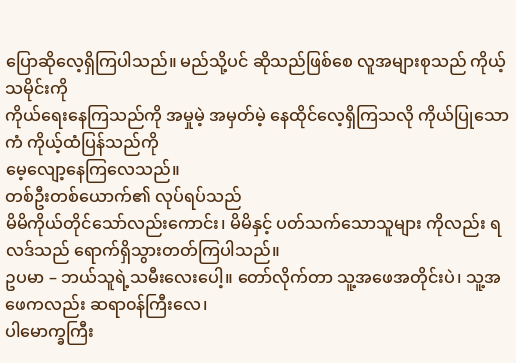ပြောဆိုလေ့ရှိကြပါသည်။ မည်သို့ပင် ဆိုသည်ဖြစ်စေ လူအများစုသည် ကိုယ့်သမိုင်းကို
ကိုယ်ရေးနေကြသည်ကို အမှုမဲ့ အမှတ်မဲ့ နေထိုင်လေ့ရှိကြသလို ကိုယ်ပြုသောကံ ကိုယ့်ထံပြန်သည်ကို
မေ့လျော့နေကြလေသည်။
တစ်ဦးတစ်ယောက်၏ လုပ်ရပ်သည်
မိမိကိုယ်တိုင်သော်လည်းကောင်း၊ မိမိနှင့် ပတ်သက်သောသူများ ကိုလည်း ရလဒ်သည် ရောက်ရှိသွားတတ်ကြပါသည်။
ဥပမာ – ဘယ်သူရဲ့သမီးလေးပေါ့။ တော်လိုက်တာ သူ့အဖေအတိုင်းပဲ၊ သူ့အဖေကလည်း ဆရာ၀န်ကြီးလေ၊
ပါမောက္ခကြီး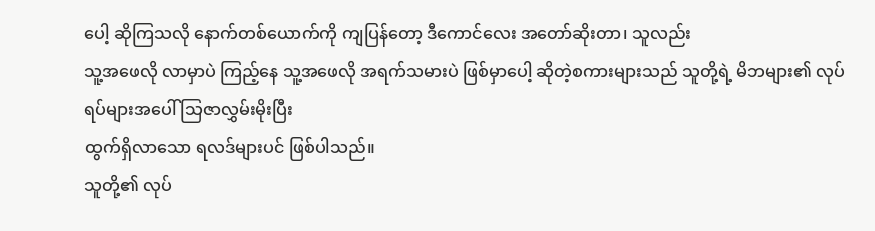ပေါ့ ဆိုကြသလို နောက်တစ်ယောက်ကို ကျပြန်တော့ ဒီကောင်လေး အတော်ဆိုးတာ၊ သူလည်း
သူ့အဖေလို လာမှာပဲ ကြည့်နေ သူ့အဖေလို အရက်သမားပဲ ဖြစ်မှာပေါ့ ဆိုတဲ့စကားများသည် သူတို့ရဲ့ မိဘများ၏ လုပ်ရပ်များအပေါ် သြဇာလွှမ်းမိုးပြီး
ထွက်ရှိလာသော ရလဒ်များပင် ဖြစ်ပါသည်။
သူတို့၏ လုပ်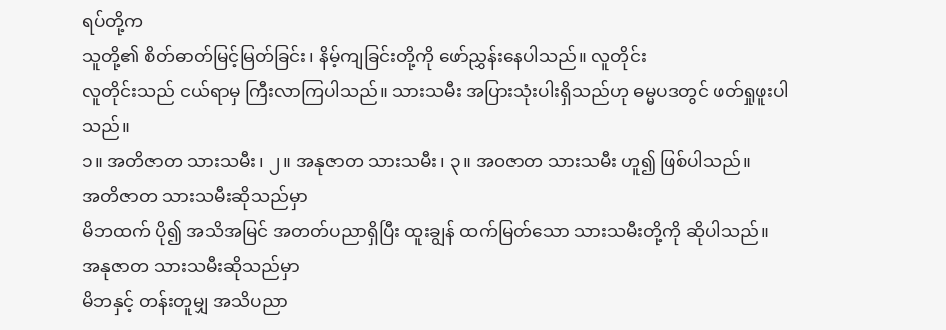ရပ်တို့က
သူတို့၏ စိတ်ဓာတ်မြင့်မြတ်ခြင်း၊ နိမ့်ကျခြင်းတို့ကို ဖော်ညွှန်းနေပါသည်။ လူတိုင်း
လူတိုင်းသည် ငယ်ရာမှ ကြီးလာကြပါသည်။ သားသမီး အပြားသုံးပါးရှိသည်ဟု ဓမ္မပဒတွင် ဖတ်ရှုဖူးပါသည်။
၁။ အတိဇာတ သားသမီး၊ ၂။ အနုဇာတ သားသမီး၊ ၃။ အ၀ဇာတ သားသမီး ဟူ၍ ဖြစ်ပါသည်။
အတိဇာတ သားသမီးဆိုသည်မှာ
မိဘထက် ပို၍ အသိအမြင် အတတ်ပညာရှိပြီး ထူးချွန် ထက်မြတ်သော သားသမီးတို့ကို ဆိုပါသည်။
အနုဇာတ သားသမီးဆိုသည်မှာ
မိဘနှင့် တန်းတူမျှ အသိပညာ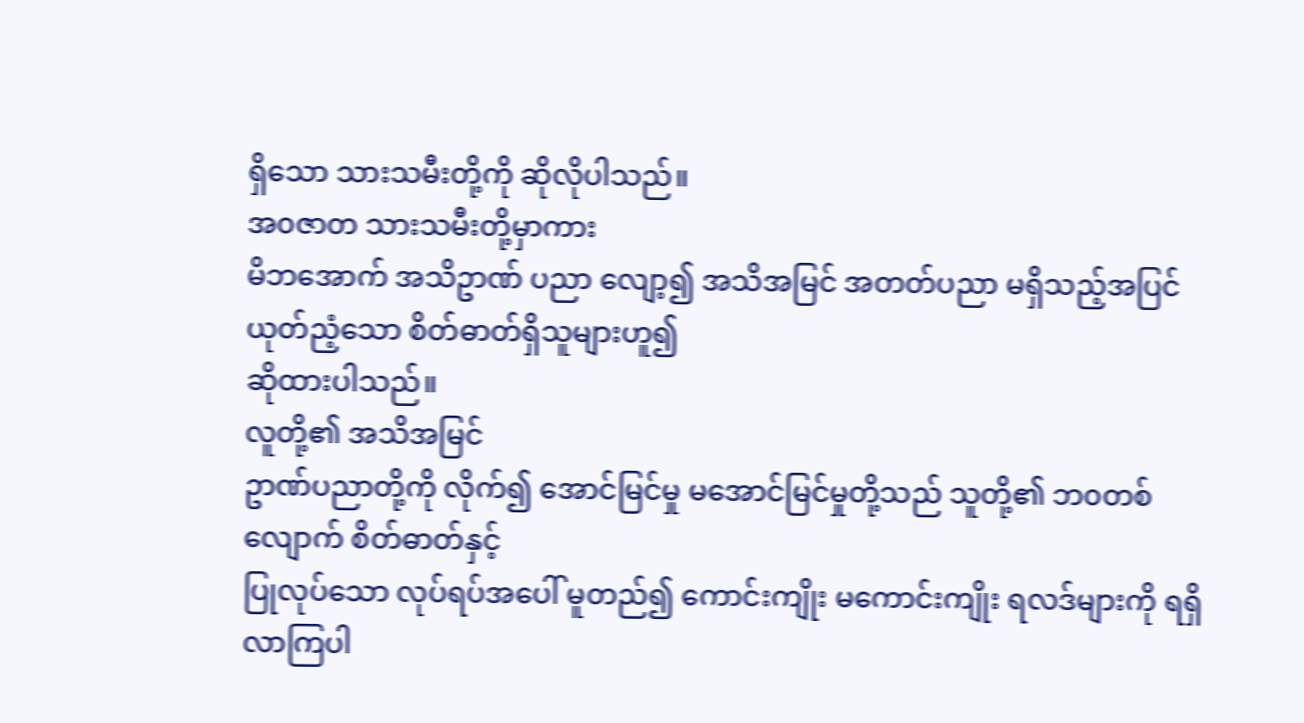ရှိသော သားသမီးတို့ကို ဆိုလိုပါသည်။
အ၀ဇာတ သားသမီးတို့မှာကား
မိဘအောက် အသိဥာဏ် ပညာ လျော့၍ အသိအမြင် အတတ်ပညာ မရှိသည့်အပြင် ယုတ်ညံ့သော စိတ်ဓာတ်ရှိသူများဟူ၍
ဆိုထားပါသည်။
လူတို့၏ အသိအမြင်
ဥာဏ်ပညာတို့ကို လိုက်၍ အောင်မြင်မှု မအောင်မြင်မှုတို့သည် သူတို့၏ ဘ၀တစ်လျောက် စိတ်ဓာတ်နှင့်
ပြုလုပ်သော လုပ်ရပ်အပေါ် မူတည်၍ ကောင်းကျိုး မကောင်းကျိုး ရလဒ်များကို ရရှိလာကြပါ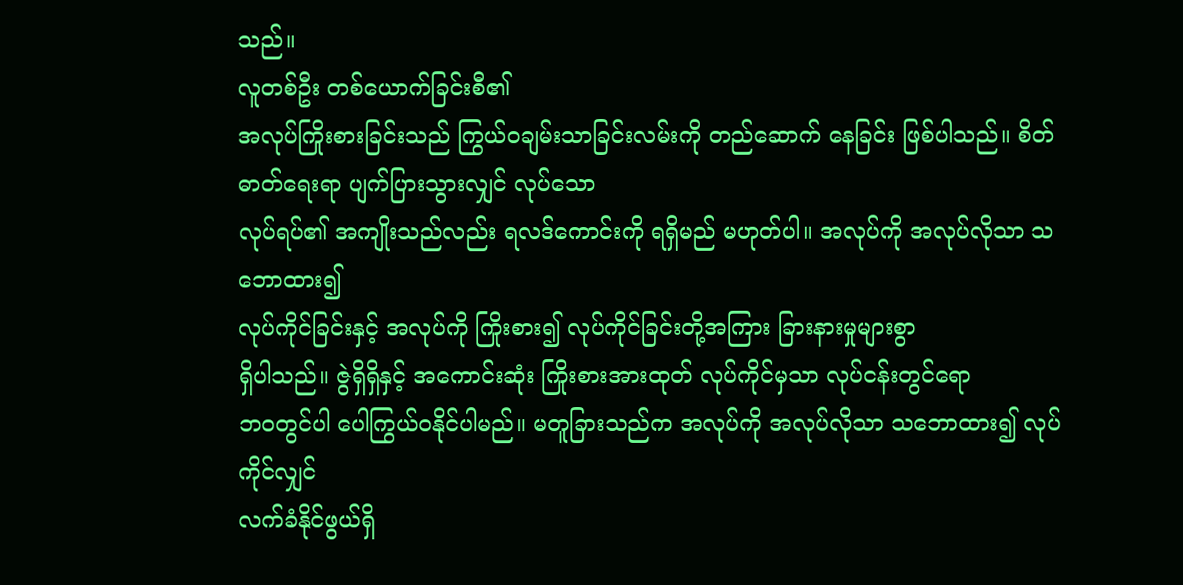သည်။
လူတစ်ဦး တစ်ယောက်ခြင်းစီ၏
အလုပ်ကြိုးစားခြင်းသည် ကြွယ်၀ချမ်းသာခြင်းလမ်းကို တည်ဆောက် နေခြင်း ဖြစ်ပါသည်။ စိတ်ဓာတ်ရေးရာ ပျက်ပြားသွားလျှင် လုပ်သော
လုပ်ရပ်၏ အကျိုးသည်လည်း ရလဒ်ကောင်းကို ရရှိမည် မဟုတ်ပါ။ အလုပ်ကို အလုပ်လိုသာ သဘောထား၍
လုပ်ကိုင်ခြင်းနှင့် အလုပ်ကို ကြိုးစား၍ လုပ်ကိုင်ခြင်းတို့အကြား ခြားနားမှုများစွာ
ရှိပါသည်။ ဇွဲရှိရှိနှင့် အကောင်းဆုံး ကြိုးစားအားထုတ် လုပ်ကိုင်မှသာ လုပ်ငန်းတွင်ရော
ဘ၀တွင်ပါ ပေါကြွယ်၀နိုင်ပါမည်။ မတူခြားသည်က အလုပ်ကို အလုပ်လိုသာ သဘောထား၍ လုပ်ကိုင်လျှင်
လက်ခံနိုင်ဖွယ်ရှိ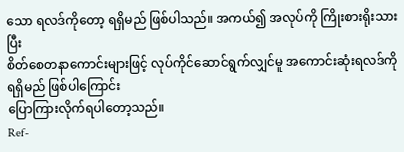သော ရလဒ်ကိုတော့ ရရှိမည် ဖြစ်ပါသည်။ အကယ်၍ အလုပ်ကို ကြိုးစားရိုးသားပြီး
စိတ်စေတနာကောင်းများဖြင့် လုပ်ကိုင်ဆောင်ရွက်လျှင်မူ အကောင်းဆုံးရလဒ်ကို ရရှိမည် ဖြစ်ပါကြောင်း
ပြောကြားလိုက်ရပါတော့သည်။
Ref-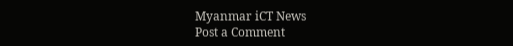Myanmar iCT News
Post a Comment